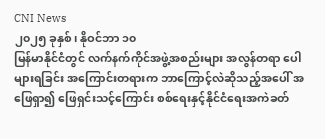CNI News
၂၀၂၅ ခုနှစ်၊ နိုဝင်ဘာ ၁၀
မြန်မာနိုင်ငံတွင် လက်နက်ကိုင်အဖွဲ့အစည်းများ အလွန်တရာ ပေါများရခြင်း အကြောင်းတရားက ဘာကြောင့်လဲဆိုသည့်အပေါ် အဖြေရှာ၍ ဖြေရှင်းသင့်ကြောင်း စစ်ရေးနှင့်နိုင်ငံရေးအကဲခတ်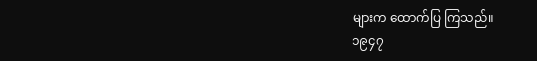များက ထောက်ပြ ကြသည်။
၁၉၄၇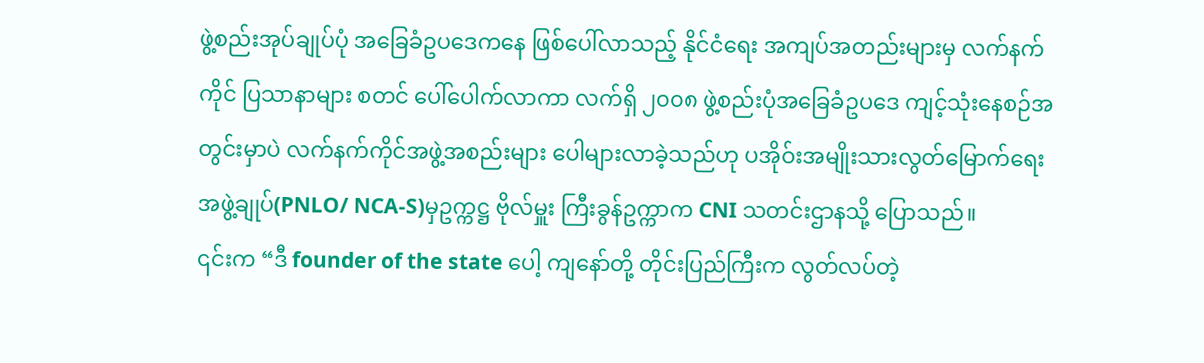ဖွဲ့စည်းအုပ်ချုပ်ပုံ အခြေခံဥပဒေကနေ ဖြစ်ပေါ်လာသည့် နိုင်ငံရေး အကျပ်အတည်းများမှ လက်နက်ကိုင် ပြသာနာများ စတင် ပေါ်ပေါက်လာကာ လက်ရှိ ၂၀၀၈ ဖွဲ့စည်းပုံအခြေခံဥပဒေ ကျင့်သုံးနေစဉ်အတွင်းမှာပဲ လက်နက်ကိုင်အဖွဲ့အစည်းများ ပေါများလာခဲ့သည်ဟု ပအိုဝ်းအမျိုးသားလွတ်မြောက်ရေးအဖွဲ့ချုပ်(PNLO/ NCA-S)မှဥက္ကဋ္ဌ ဗိုလ်မှူး ကြီးခွန်ဥက္ကာက CNI သတင်းဌာနသို့ ပြောသည်။
၎င်းက “ဒီ founder of the state ပေါ့ ကျနော်တို့ တိုင်းပြည်ကြီးက လွတ်လပ်တဲ့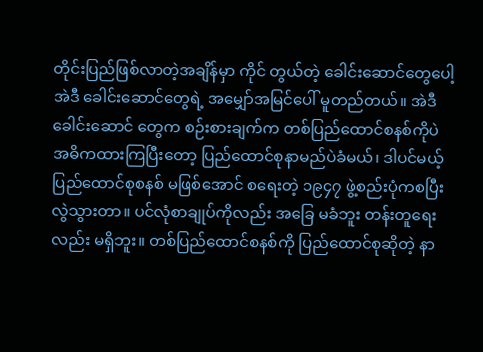တိုင်းပြည်ဖြစ်လာတဲ့အချိန်မှာ ကိုင် တွယ်တဲ့ ခေါင်းဆောင်တွေပေါ့ အဲဒီ ခေါင်းဆောင်တွေရဲ့ အမျှော်အမြင်ပေါ် မူတည်တယ်။ အဲဒီ ခေါင်းဆောင် တွေက စဉ်းစားချက်က တစ်ပြည်ထောင်စနစ်ကိုပဲ အဓိကထားကြပြီးတော့ ပြည်ထောင်စုနာမည်ပဲခံမယ်၊ ဒါပင်မယ့် ပြည်ထောင်စုစနစ် မဖြစ်အောင် စရေးတဲ့ ၁၉၄၇ ဖွဲ့စည်းပုံကစပြီး လွဲသွားတာ။ ပင်လုံစာချုပ်ကိုလည်း အခြေ မခံဘူး တန်းတူရေးလည်း မရှိဘူး။ တစ်ပြည်ထောင်စနစ်ကို ပြည်ထောင်စုဆိုတဲ့ နာ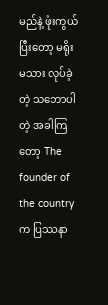မည်နဲ့ ဖုံးကွယ်ပြီးတော့ မရိုး မသား လုပ်ခဲ့တဲ့ သဘောပါတဲ့ အခါကြတော့ The founder of the country က ပြဿနာ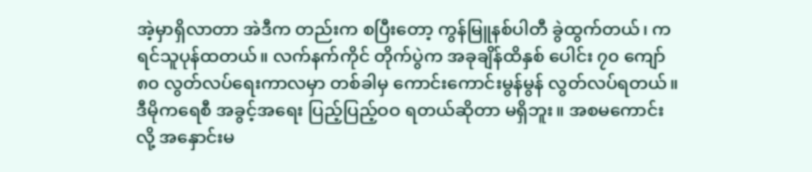အဲ့မှာရှိလာတာ အဲဒီက တည်းက စပြီးတော့ ကွန်မြူနစ်ပါတီ ခွဲထွက်တယ်၊ ကရင်သူပုန်ထတယ်။ လက်နက်ကိုင် တိုက်ပွဲက အခုချိန်ထိနှစ် ပေါင်း ၇၀ ကျော် ၈၀ လွတ်လပ်ရေးကာလမှာ တစ်ခါမှ ကောင်းကောင်းမွန်မွန် လွတ်လပ်ရတယ်။ ဒီမိုကရေစီ အခွင့်အရေး ပြည့်ပြည့်ဝဝ ရတယ်ဆိုတာ မရှိဘူး။ အစမကောင်းလို့ အနှောင်းမ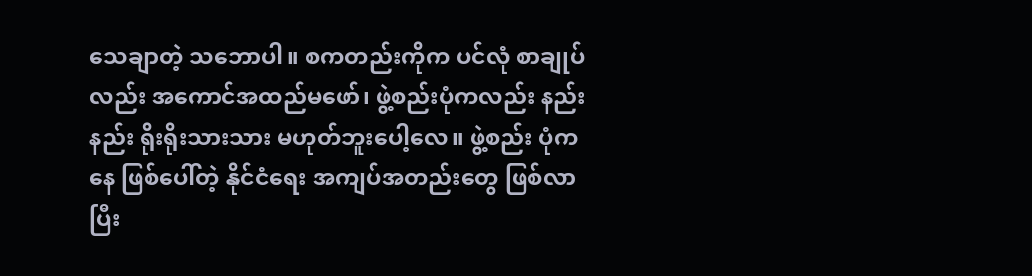သေချာတဲ့ သဘောပါ။ စကတည်းကိုက ပင်လုံ စာချုပ်လည်း အကောင်အထည်မဖော်၊ ဖွဲ့စည်းပုံကလည်း နည်းနည်း ရိုးရိုးသားသား မဟုတ်ဘူးပေါ့လေ။ ဖွဲ့စည်း ပုံကနေ ဖြစ်ပေါ်တဲ့ နိုင်ငံရေး အကျပ်အတည်းတွေ ဖြစ်လာပြီး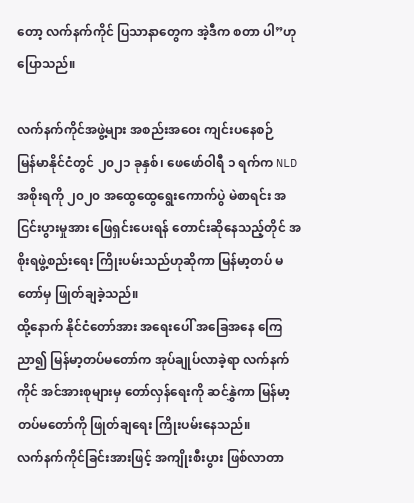တော့ လက်နက်ကိုင် ပြသာနာတွေက အဲ့ဒီက စတာ ပါ”ဟု ပြောသည်။

လက်နက်ကိုင်အဖွဲ့များ အစည်းအဝေး ကျင်းပနေစဉ်
မြန်မာနိုင်ငံတွင် ၂၀၂၁ ခုနှစ်၊ ဖေဖော်ဝါရီ ၁ ရက်က NLD အစိုးရကို ၂၀၂၀ အထွေထွေရွေးကောက်ပွဲ မဲစာရင်း အငြင်းပွားမှုအား ဖြေရှင်းပေးရန် တောင်းဆိုနေသည့်တိုင် အစိုးရဖွဲ့စည်းရေး ကြိုးပမ်းသည်ဟုဆိုကာ မြန်မာ့တပ် မတော်မှ ဖြုတ်ချခဲ့သည်။
ထို့နောက် နိုင်ငံတော်အား အရေးပေါ် အခြေအနေ ကြေညာ၍ မြန်မာ့တပ်မတော်က အုပ်ချုပ်လာခဲ့ရာ လက်နက် ကိုင် အင်အားစုများမှ တော်လှန်ရေးကို ဆင်နွှဲကာ မြန်မာ့တပ်မတော်ကို ဖြုတ်ချရေး ကြိုးပမ်းနေသည်။
လက်နက်ကိုင်ခြင်းအားဖြင့် အကျိုးစီးပွား ဖြစ်လာတာ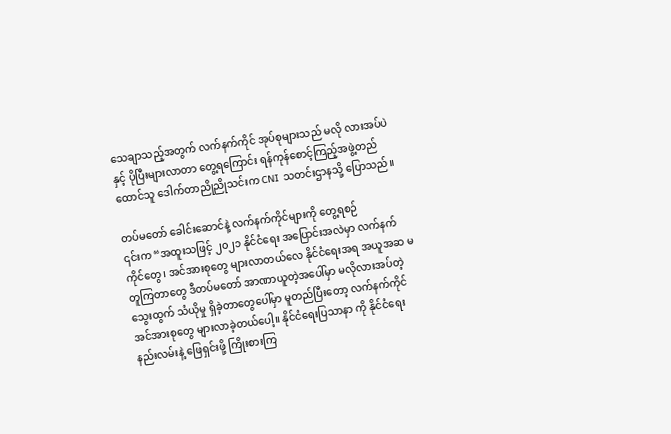သေချာသည့်အတွက် လက်နက်ကိုင် အုပ်စုများသည် မလို လားအပ်ပဲနှင့် ပိုပြီးများလာတာ တွေ့ရကြောင်း ရန်ကုန်စောင့်ကြည့်အဖွဲ့တည်ထောင်သူ ဒေါက်တာညိုညိုသင်းက CNI သတင်းဌာနသို့ ပြောသည်။

တပ်မတော် ခေါင်းဆောင်နဲ့ လက်နက်ကိုင်များကို တွေ့ရစဉ်
၎င်းက “အထူးသဖြင့် ၂၀၂၁ နိုင်ငံရေး အပြောင်းအလဲမှာ လက်နက်ကိုင်တွေ၊ အင်အားစုတွေ များလာတယ်လေ နိုင်ငံရေးအရ အယူအဆ မတူကြတာတွေ ဒီတပ်မတော် အာဏာယူတဲ့အပေါ်မှာ မလိုလားအပ်တဲ့ သွေးထွက် သံယိုမှု ရှိခဲ့တာတွေပေါ်မှာ မူတည်ပြီးတော့ လက်နက်ကိုင်အင်အားစုတွေ များလာခဲ့တယ်ပေါ့။ နိုင်ငံရေးပြသာနာ ကို နိုင်ငံရေးနည်းလမ်းနဲ့ ဖြေရှင်းဖို့ ကြိုးစားကြ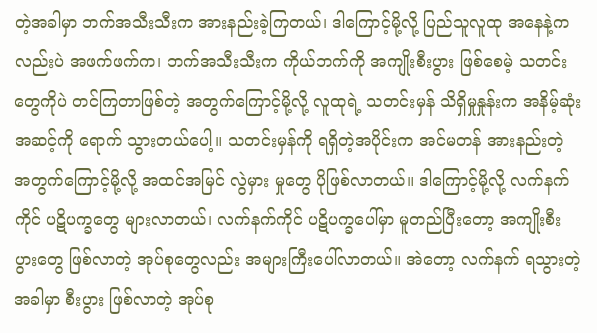တဲ့အခါမှာ ဘက်အသီးသီးက အားနည်းခဲ့ကြတယ်၊ ဒါကြောင့်မို့လို့ ပြည်သူလူထု အနေနဲ့ကလည်းပဲ အဖက်ဖက်က၊ ဘက်အသီးသီးက ကိုယ်ဘက်ကို အကျိုးစီးပွား ဖြစ်စေမဲ့ သတင်း တွေကိုပဲ တင်ကြတာဖြစ်တဲ့ အတွက်ကြောင့်မို့လို့ လူထုရဲ့ သတင်းမှန် သိရှိမှုနှုန်းက အနိမ့်ဆုံးအဆင့်ကို ရောက် သွားတယ်ပေါ့။ သတင်းမှန်ကို ရရှိတဲ့အပိုင်းက အင်မတန် အားနည်းတဲ့ အတွက်ကြောင့်မို့လို့ အထင်အမြင် လွဲမှား မှုတွေ ပိုဖြစ်လာတယ်။ ဒါကြောင့်မို့လို့ လက်နက်ကိုင် ပဋိပက္ခတွေ များလာတယ်၊ လက်နက်ကိုင် ပဋိပက္ခပေါ်မှာ မူတည်ပြီးတော့ အကျိုးစီးပွားတွေ ဖြစ်လာတဲ့ အုပ်စုတွေလည်း အများကြီးပေါ်လာတယ်။ အဲတော့ လက်နက် ရသွားတဲ့အခါမှာ စီးပွား ဖြစ်လာတဲ့ အုပ်စု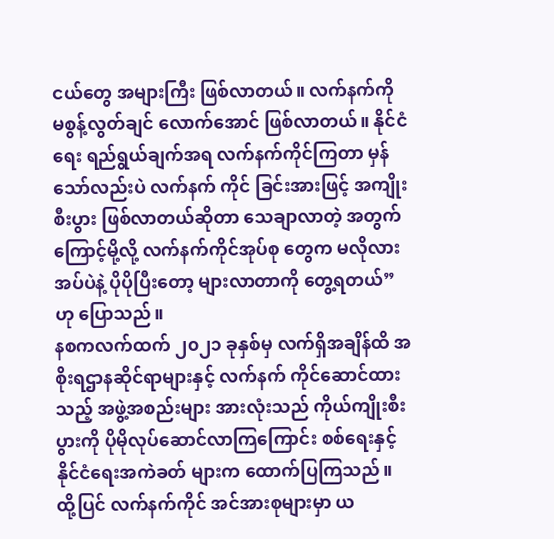ငယ်တွေ အများကြီး ဖြစ်လာတယ်။ လက်နက်ကို မစွန့်လွတ်ချင် လောက်အောင် ဖြစ်လာတယ်။ နိုင်ငံရေး ရည်ရွယ်ချက်အရ လက်နက်ကိုင်ကြတာ မှန်သော်လည်းပဲ လက်နက် ကိုင် ခြင်းအားဖြင့် အကျိုးစီးပွား ဖြစ်လာတယ်ဆိုတာ သေချာလာတဲ့ အတွက်ကြောင့်မို့လို့ လက်နက်ကိုင်အုပ်စု တွေက မလိုလားအပ်ပဲနဲ့ ပိုပိုပြီးတော့ များလာတာကို တွေ့ရတယ်”ဟု ပြောသည်။
နစကလက်ထက် ၂၀၂၁ ခုနှစ်မှ လက်ရှိအချိန်ထိ အစိုးရဌာနဆိုင်ရာများနှင့် လက်နက် ကိုင်ဆောင်ထားသည့် အဖွဲ့အစည်းများ အားလုံးသည် ကိုယ်ကျိုးစီးပွားကို ပိုမိုလုပ်ဆောင်လာကြကြောင်း စစ်ရေးနှင့်နိုင်ငံရေးအကဲခတ် များက ထောက်ပြကြသည်။
ထို့ပြင် လက်နက်ကိုင် အင်အားစုများမှာ ယ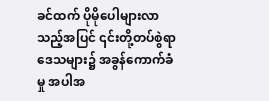ခင်ထက် ပိုမိုပေါများလာသည့်အပြင် ၎င်းတို့တပ်စွဲရာ ဒေသများ၌ အခွန်ကောက်ခံမှု အပါအ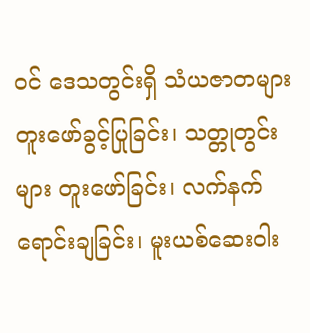ဝင် ဒေသတွင်းရှိ သံယဇာတများ တူးဖော်ခွင့်ပြုခြင်း၊ သတ္တုတွင်းများ တူးဖော်ခြင်း၊ လက်နက် ရောင်းချခြင်း၊ မူးယစ်ဆေးဝါး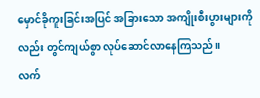မှောင်ခိုကူးခြင်းအပြင် အခြားသော အကျိုးစီးပွားများကိုလည်း တွင်ကျယ်စွာ လုပ်ဆောင်လာနေကြသည်။
လက်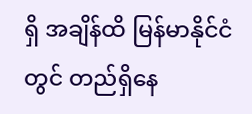ရှိ အချိန်ထိ မြန်မာနိုင်ငံတွင် တည်ရှိနေ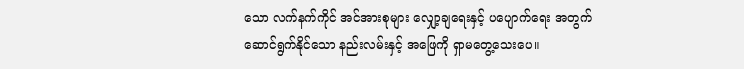သော လက်နက်ကိုင် အင်အားစုများ လျှော့ချရေးနှင့် ပပျောက်ရေး အတွက် ဆောင်ရွက်နိုင်သော နည်းလမ်းနှင့် အဖြေကို ရှာမတွေ့သေးပေ။